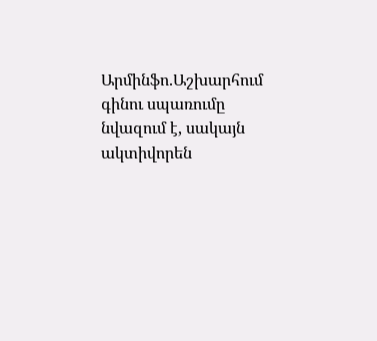Արմինֆո.Աշխարհում գինու սպառումը նվազում է, սակայն ակտիվորեն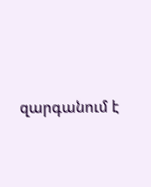զարգանում է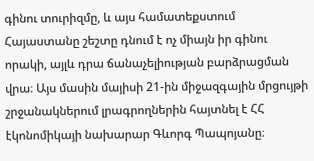գինու տուրիզմը, և այս համատեքստում Հայաստանը շեշտը դնում է ոչ միայն իր գինու որակի, այլև դրա ճանաչելիության բարձրացման վրա։ Այս մասին մայիսի 21-ին միջազգային մրցույթի շրջանակներում լրագրողներին հայտնել է ՀՀ էկոնոմիկայի նախարար Գևորգ Պապոյանը։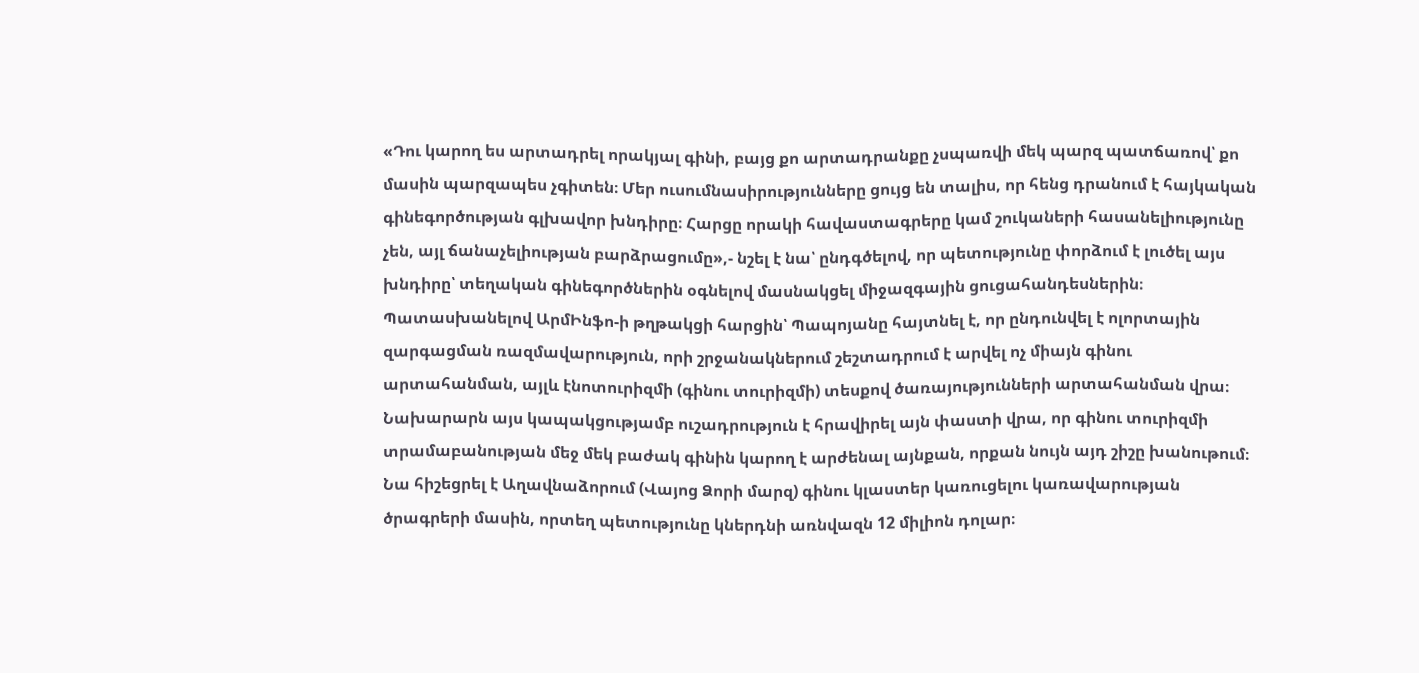«Դու կարող ես արտադրել որակյալ գինի, բայց քո արտադրանքը չսպառվի մեկ պարզ պատճառով՝ քո մասին պարզապես չգիտեն։ Մեր ուսումնասիրությունները ցույց են տալիս, որ հենց դրանում է հայկական գինեգործության գլխավոր խնդիրը։ Հարցը որակի հավաստագրերը կամ շուկաների հասանելիությունը չեն, այլ ճանաչելիության բարձրացումը»,- նշել է նա՝ ընդգծելով, որ պետությունը փորձում է լուծել այս խնդիրը՝ տեղական գինեգործներին օգնելով մասնակցել միջազգային ցուցահանդեսներին։
Պատասխանելով ԱրմԻնֆո-ի թղթակցի հարցին՝ Պապոյանը հայտնել է, որ ընդունվել է ոլորտային զարգացման ռազմավարություն, որի շրջանակներում շեշտադրում է արվել ոչ միայն գինու արտահանման, այլև էնոտուրիզմի (գինու տուրիզմի) տեսքով ծառայությունների արտահանման վրա։ Նախարարն այս կապակցությամբ ուշադրություն է հրավիրել այն փաստի վրա, որ գինու տուրիզմի տրամաբանության մեջ մեկ բաժակ գինին կարող է արժենալ այնքան, որքան նույն այդ շիշը խանութում։
Նա հիշեցրել է Աղավնաձորում (Վայոց Ձորի մարզ) գինու կլաստեր կառուցելու կառավարության ծրագրերի մասին, որտեղ պետությունը կներդնի առնվազն 12 միլիոն դոլար։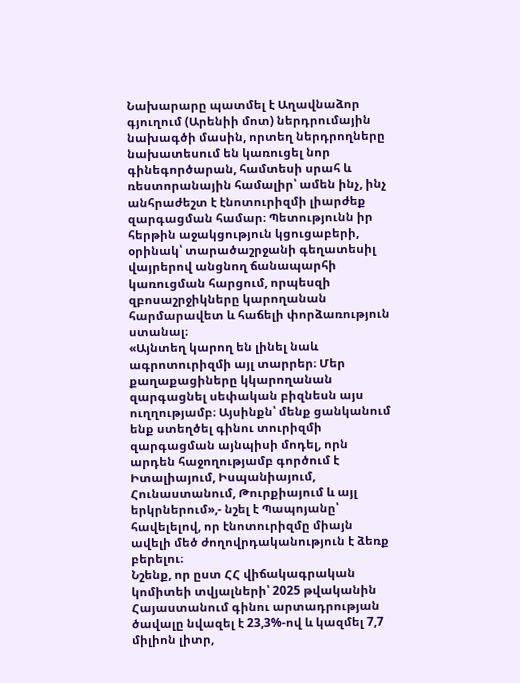Նախարարը պատմել է Աղավնաձոր գյուղում (Արենիի մոտ) ներդրումային նախագծի մասին, որտեղ ներդրողները նախատեսում են կառուցել նոր գինեգործարան, համտեսի սրահ և ռեստորանային համալիր՝ ամեն ինչ, ինչ անհրաժեշտ է էնոտուրիզմի լիարժեք զարգացման համար։ Պետությունն իր հերթին աջակցություն կցուցաբերի, օրինակ՝ տարածաշրջանի գեղատեսիլ վայրերով անցնող ճանապարհի կառուցման հարցում, որպեսզի զբոսաշրջիկները կարողանան հարմարավետ և հաճելի փորձառություն ստանալ։
«Այնտեղ կարող են լինել նաև ագրոտուրիզմի այլ տարրեր։ Մեր քաղաքացիները կկարողանան զարգացնել սեփական բիզնեսն այս ուղղությամբ։ Այսինքն՝ մենք ցանկանում ենք ստեղծել գինու տուրիզմի զարգացման այնպիսի մոդել, որն արդեն հաջողությամբ գործում է Իտալիայում, Իսպանիայում, Հունաստանում, Թուրքիայում և այլ երկրներում»,- նշել է Պապոյանը՝ հավելելով, որ էնոտուրիզմը միայն ավելի մեծ ժողովրդականություն է ձեռք բերելու։
Նշենք, որ ըստ ՀՀ վիճակագրական կոմիտեի տվյալների՝ 2025 թվականին Հայաստանում գինու արտադրության ծավալը նվազել է 23,3%-ով և կազմել 7,7 միլիոն լիտր,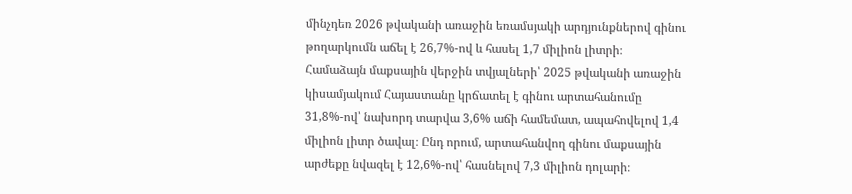մինչդեռ 2026 թվականի առաջին եռամսյակի արդյունքներով գինու թողարկումն աճել է 26,7%-ով և հասել 1,7 միլիոն լիտրի։
Համաձայն մաքսային վերջին տվյալների՝ 2025 թվականի առաջին կիսամյակում Հայաստանը կրճատել է գինու արտահանումը 31,8%-ով՝ նախորդ տարվա 3,6% աճի համեմատ, ապահովելով 1,4 միլիոն լիտր ծավալ։ Ընդ որում, արտահանվող գինու մաքսային արժեքը նվազել է 12,6%-ով՝ հասնելով 7,3 միլիոն դոլարի։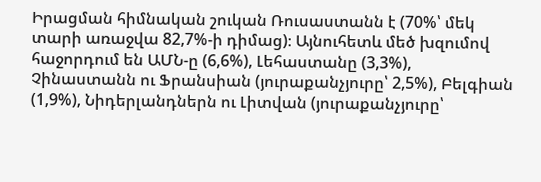Իրացման հիմնական շուկան Ռուսաստանն է (70%՝ մեկ տարի առաջվա 82,7%-ի դիմաց)։ Այնուհետև մեծ խզումով հաջորդում են ԱՄՆ-ը (6,6%), Լեհաստանը (3,3%), Չինաստանն ու Ֆրանսիան (յուրաքանչյուրը՝ 2,5%), Բելգիան (1,9%), Նիդերլանդներն ու Լիտվան (յուրաքանչյուրը՝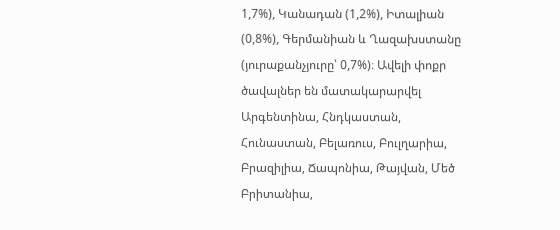1,7%), Կանադան (1,2%), Իտալիան (0,8%), Գերմանիան և Ղազախստանը (յուրաքանչյուրը՝ 0,7%)։ Ավելի փոքր ծավալներ են մատակարարվել Արգենտինա, Հնդկաստան, Հունաստան, Բելառուս, Բուլղարիա, Բրազիլիա, Ճապոնիա, Թայվան, Մեծ Բրիտանիա,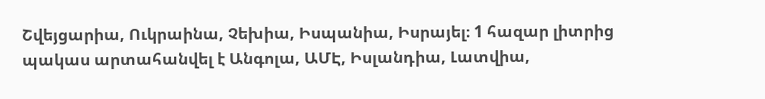Շվեյցարիա, Ուկրաինա, Չեխիա, Իսպանիա, Իսրայել։ 1 հազար լիտրից պակաս արտահանվել է Անգոլա, ԱՄԷ, Իսլանդիա, Լատվիա,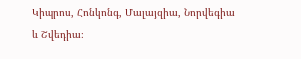Կիպրոս, Հոնկոնգ, Մալայզիա, Նորվեգիա և Շվեդիա։